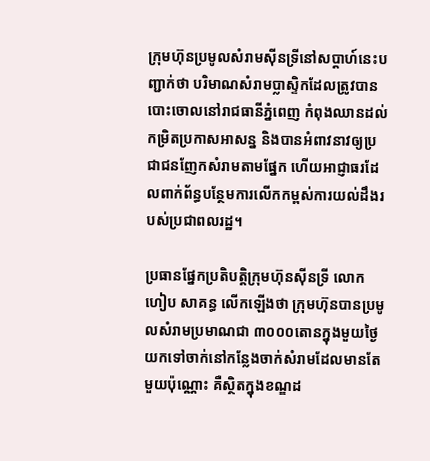ក្រុមហ៊ុនប្រមូលសំរាមស៊ីនទ្រីនៅសប្តាហ៍នេះបញ្ជាក់ថា បរិមាណសំរាមប្លាស្ទិកដែលត្រូវបានបោះចោលនៅរាជធានីភ្នំពេញ កំពុងឈានដល់កម្រិតប្រកាសអាសន្ន និងបានអំពាវនាវឲ្យប្រជាជនញែកសំរាមតាមផ្នែក ហើយអាជ្ញាធរដែលពាក់ព័ន្ធបន្ថែមការលើកកម្ពស់ការយល់ដឹងរបស់ប្រជាពលរដ្ឋ។

ប្រធានផ្នែកប្រតិបត្តិក្រុមហ៊ុនស៊ីនទ្រី លោក ហៀប សាគន្ធ លើកឡើងថា ក្រុមហ៊ុនបានប្រមូលសំរាមប្រមាណជា ៣០០០តោនក្នុងមួយថ្ងៃ យកទៅចាក់នៅកន្លែងចាក់សំរាមដែលមានតែមួយប៉ុណ្ណោះ គឺស្ថិតក្នុងខណ្ឌដ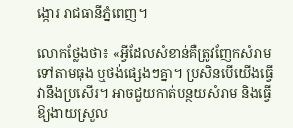ង្កោរ រាជធានីភ្នំពេញ។

លោកថ្លែងថា៖ «អ្វីដែលសំខាន់គឺត្រូវញែកសំរាមទៅតាមធុង ឬថង់ផ្សេងៗគ្នា។ ប្រសិនបើយើងធ្វើ វានឹងប្រសើរ។ អាចជួយកាត់បន្ថយសំរាម និងធ្វើឱ្យងាយស្រួល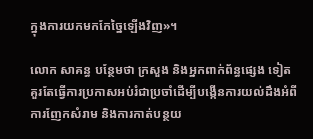ក្នុងការយកមកកែច្នៃឡើងវិញ»។

លោក សាគន្ធ បន្ថែមថា ក្រសួង និងអ្នកពាក់ព័ន្ធផ្សេង ទៀត  គួរតែធ្វើការប្រកាសអប់រំជាប្រចាំដើម្បីបង្កើនការយល់ដឹងអំពីការញែកសំរាម និងការកាត់បន្ថយ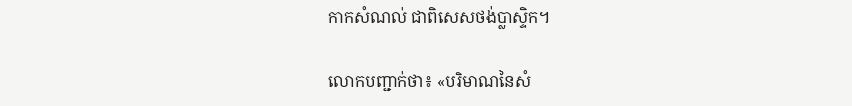កាកសំណល់ ជាពិសេសថង់ប្លាស្ទិក។

លោកបញ្ជាក់ថា៖ «បរិមាណនៃសំ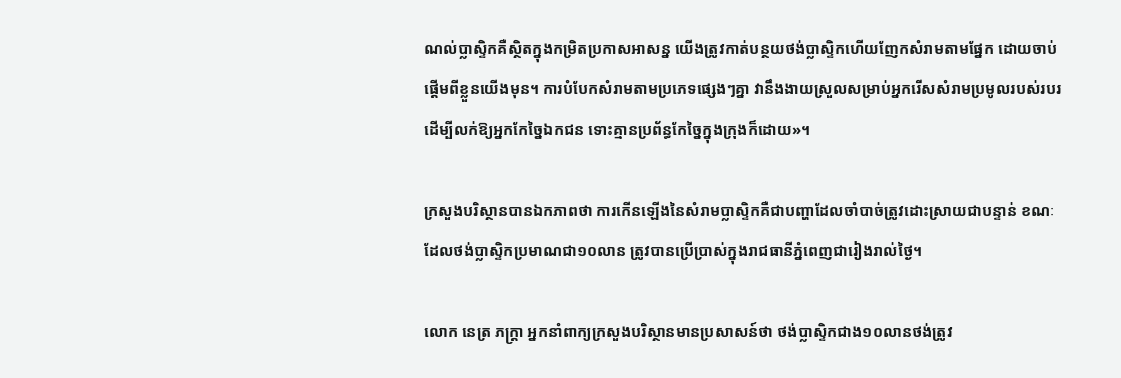ណល់ប្លាស្ទិកគឺស្ថិតក្នុងកម្រិតប្រកាសអាសន្ន យើងត្រូវកាត់បន្ថយថង់ប្លាស្ទិកហើយញែកសំរាមតាមផ្នែក ដោយចាប់ផ្តើមពីខ្លួនយើងមុន។ ការបំបែកសំរាមតាមប្រភេទផ្សេងៗគ្នា វានឹងងាយស្រួលសម្រាប់អ្នករើសសំរាមប្រមូលរបស់របរដើម្បីលក់ឱ្យអ្នកកែច្នៃឯកជន ទោះគ្មានប្រព័ន្ធកែច្នៃក្នុងក្រុងក៏ដោយ»។

ក្រសួងបរិស្ថានបានឯកភាពថា ការកើនឡើងនៃសំរាមប្លាស្ទិកគឺជាបញ្ហាដែលចាំបាច់ត្រូវដោះស្រាយជាបន្ទាន់ ខណៈដែលថង់ប្លាស្ទិកប្រមាណជា១០លាន ត្រូវបានប្រើប្រាស់ក្នុងរាជធានីភ្នំពេញជារៀងរាល់ថ្ងៃ។

លោក នេត្រ ភក្ត្រា អ្នកនាំពាក្យក្រសួងបរិស្ថានមានប្រសាសន៍ថា ថង់ប្លាស្ទិកជាង១០លានថង់ត្រូវ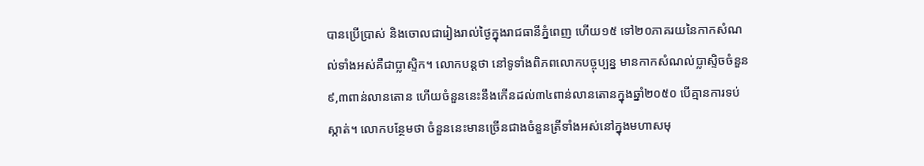បានប្រើប្រាស់ និងចោលជារៀងរាល់ថ្ងៃក្នុងរាជធានីភ្នំពេញ ហើយ១៥ ទៅ២០ភាគរយនៃកាកសំណល់ទាំងអស់គឺជាប្លាស្ទិក។ លោកបន្តថា នៅទូទាំងពិភពលោកបច្ចុប្បន្ន មានកាកសំណល់ប្លាស្ទិចចំនួន៩,៣ពាន់លានតោន ហើយចំនួននេះនឹងកើនដល់៣៤ពាន់លានតោនក្នុងឆ្នាំ២០៥០ បើគ្មានការទប់ស្កាត់។ លោកបន្ថែមថា ចំនួននេះមានច្រើនជាងចំនួនត្រីទាំងអស់នៅក្នុងមហាសមុ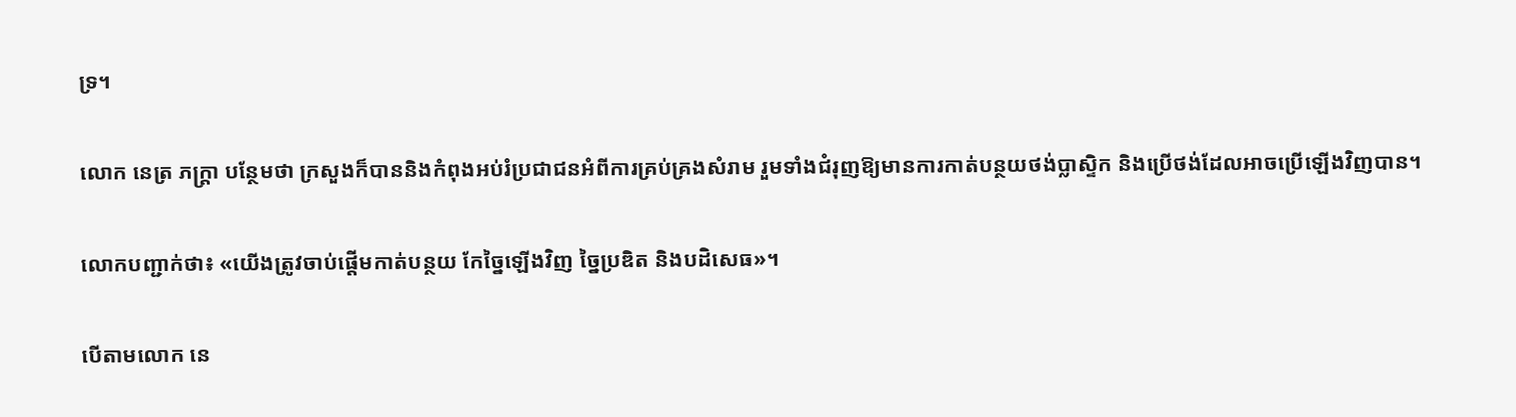ទ្រ។

លោក នេត្រ ភក្រ្តា បន្ថែមថា ក្រសួងក៏បាននិងកំពុងអប់រំប្រជាជនអំពីការគ្រប់គ្រងសំរាម រួមទាំងជំរុញឱ្យមានការកាត់បន្ថយថង់ប្លាស្ទិក និងប្រើថង់ដែលអាចប្រើឡើងវិញបាន។

លោកបញ្ជាក់ថា៖ «យើងត្រូវចាប់ផ្តើមកាត់បន្ថយ កែច្នៃឡើងវិញ ច្នៃប្រឌិត និងបដិសេធ»។

បើតាមលោក នេ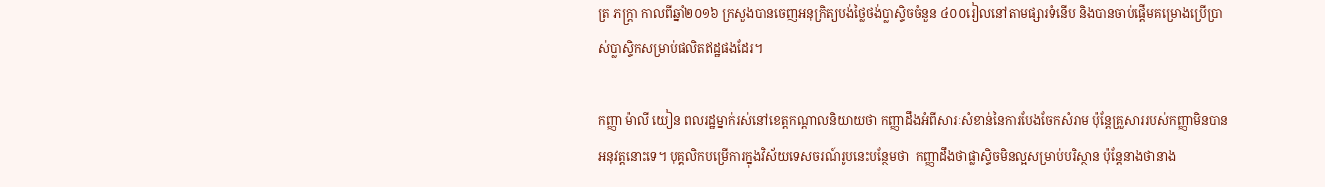ត្រ ភក្រ្តា កាលពីឆ្នាំ២០១៦ ក្រសួងបានចេញអនុក្រិត្យបង់ថ្លៃថង់ប្លាស្ទិចចំនួន ៤០០រៀលនៅតាមផ្សារទំនើប និងបានចាប់ផ្តើមគម្រោងប្រើប្រាស់ប្លាស្ទិកសម្រាប់ផលិតឥដ្ឋផងដែរ។

កញ្ញា ម៉ាលី យៀន ពលរដ្ឋម្នាក់រស់នៅខេត្តកណ្តាលនិយាយថា កញ្ញាដឹងអំពីសារៈសំខាន់នៃការបែងចែកសំរាម ប៉ុន្តែគ្រួសាររបស់កញ្ញាមិនបានអនុវត្តនោះទេ។ បុគ្គលិកបម្រើការក្នុងវិស័យទេសចរណ៍រូបនេះបន្ថែមថា  កញ្ញាដឹងថាផ្លាស្ទិចមិនល្អសម្រាប់បរិស្ថាន ប៉ុន្តែនាងថានាង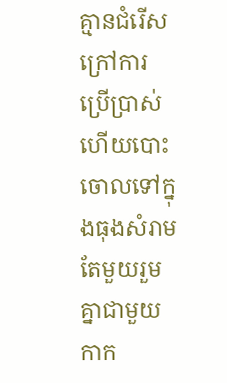គ្មានជំរើសក្រៅការប្រើប្រាស់ ហើយបោះចោលទៅក្នុងធុងសំរាមតែមួយរួមគ្នាជាមួយកាក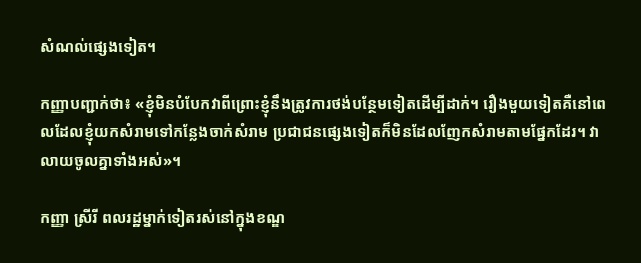សំណល់ផ្សេងទៀត។

កញ្ញាបញ្ជាក់ថា៖ «ខ្ញុំមិនបំបែកវាពីព្រោះខ្ញុំនឹងត្រូវការថង់បន្ថែមទៀតដើម្បីដាក់។ រឿងមួយទៀតគឺនៅពេលដែលខ្ញុំយកសំរាមទៅកន្លែងចាក់សំរាម ប្រជាជនផ្សេងទៀតក៏មិនដែលញែកសំរាមតាមផ្នែកដែរ។ វាលាយចូលគ្នាទាំងអស់»។

កញ្ញា ស្រីរី ពលរដ្ឋម្នាក់ទៀតរស់នៅក្នុងខណ្ឌ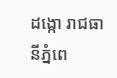ដង្កោ រាជធានីភ្នំពេ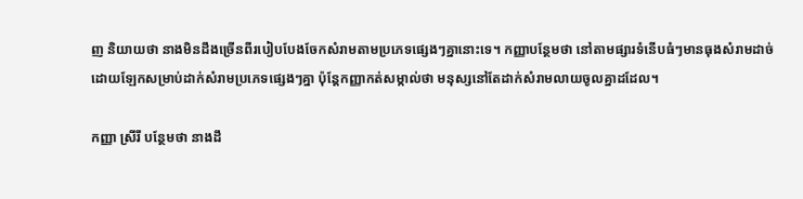ញ និយាយថា នាងមិនដឹងច្រើនពីរបៀបបែងចែកសំរាមតាមប្រភេទផ្សេងៗគ្នានោះទេ។ កញ្ញាបន្ថែមថា នៅតាមផ្សារទំនើបធំៗមានធុងសំរាមដាច់ដោយឡែកសម្រាប់ដាក់សំរាមប្រភេទផ្សេងៗគ្នា ប៉ុន្តែកញ្ញាកត់សម្កាល់ថា មនុស្សនៅតែដាក់សំរាមលាយចូលគ្នាដដែល។

កញ្ញា ស្រីរី បន្ថែមថា នាងដឹ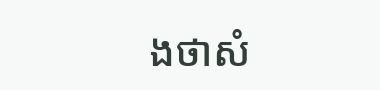ងថាសំ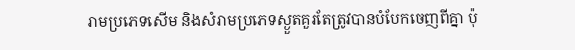រាមប្រភេទសើម និងសំរាមប្រភេទស្ងួតគួរតែត្រូវបានបំបែកចេញពីគ្នា ប៉ុ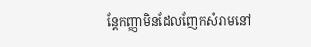ន្តែកញ្ញាមិនដែលញែកសំរាមនៅ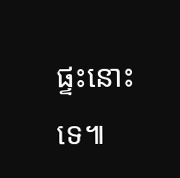ផ្ទះនោះទេ៕